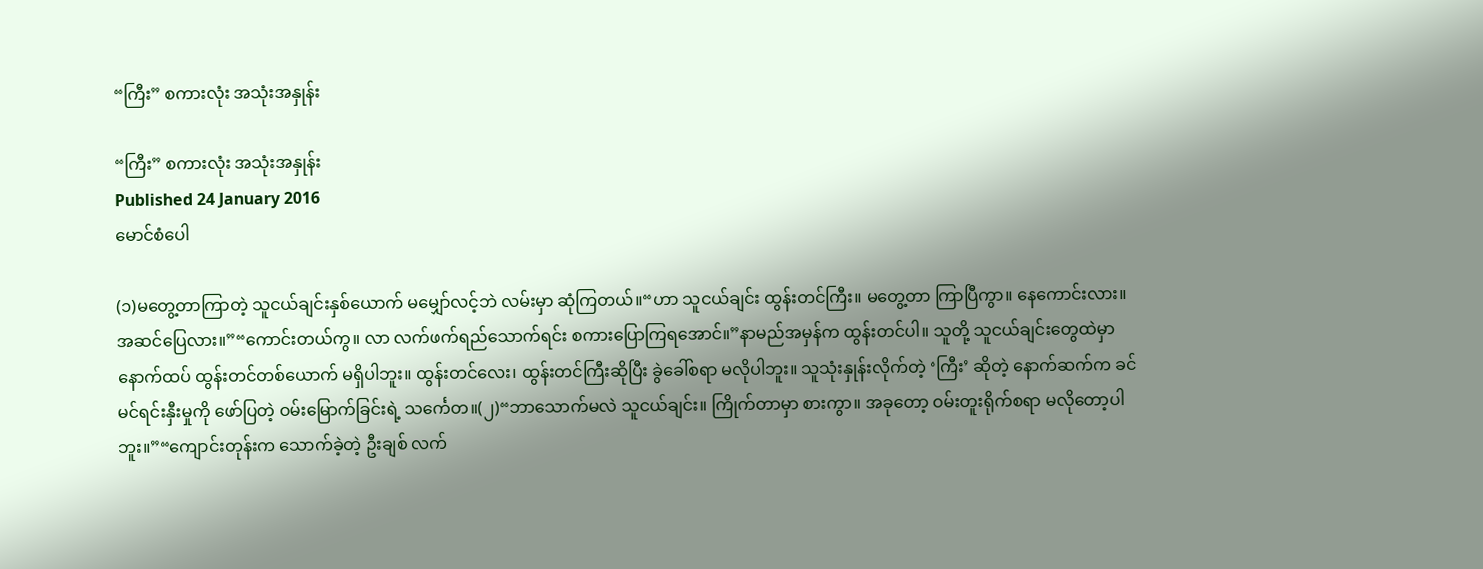“ကြီး” စကားလုံး အသုံးအနှုန်း

“ကြီး” စကားလုံး အသုံးအနှုန်း
Published 24 January 2016
မောင်စံပေါ

(၁)မတွေ့တာကြာတဲ့ သူငယ်ချင်းနှစ်ယောက် မမျှော်လင့်ဘဲ လမ်းမှာ ဆုံကြတယ်။“ဟာ သူငယ်ချင်း ထွန်းတင်ကြီး။ မတွေ့တာ ကြာပြီကွာ။ နေကောင်းလား။ အဆင်ပြေလား။”“ကောင်းတယ်ကွ။ လာ လက်ဖက်ရည်သောက်ရင်း စကားပြောကြရအောင်။”နာမည်အမှန်က ထွန်းတင်ပါ။ သူတို့ သူငယ်ချင်းတွေထဲမှာ နောက်ထပ် ထွန်းတင်တစ်ယောက် မရှိပါဘူး။ ထွန်းတင်လေး၊ ထွန်းတင်ကြီးဆိုပြီး ခွဲခေါ်စရာ မလိုပါဘူး။ သူသုံးနှုန်းလိုက်တဲ့ ‘ကြီး’ ဆိုတဲ့ နောက်ဆက်က ခင်မင်ရင်းနှီးမှုကို ဖော်ပြတဲ့ ဝမ်းမြောက်ခြင်းရဲ့ သင်္ကေတ။(၂)“ဘာသောက်မလဲ သူငယ်ချင်း။ ကြိုက်တာမှာ စားကွာ။ အခုတော့ ဝမ်းတူးရိုက်စရာ မလိုတော့ပါဘူး။”“ကျောင်းတုန်းက သောက်ခဲ့တဲ့ ဦးချစ် လက်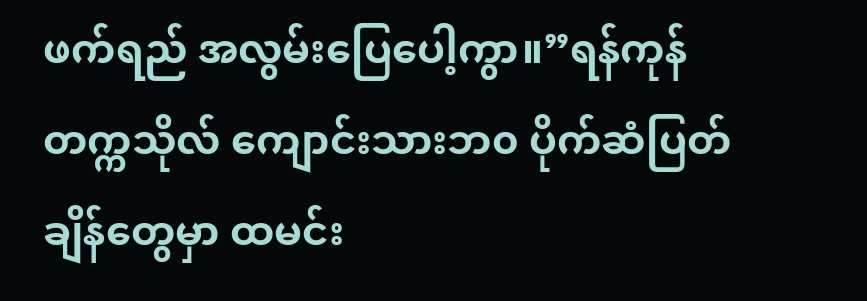ဖက်ရည် အလွမ်းပြေပေါ့ကွာ။”ရန်ကုန်တက္ကသိုလ် ကျောင်းသားဘ၀ ပိုက်ဆံပြတ်ချိန်တွေမှာ ထမင်း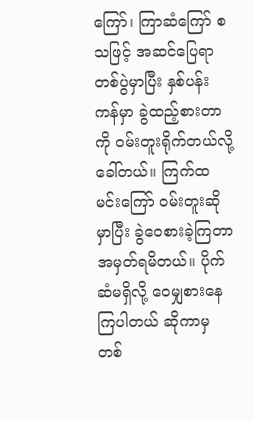ကြော်၊ ကြာဆံကြော် စသဖြင့် အဆင်ပြေရာ တစ်ပွဲမှာပြီး နှစ်ပန်းကန်မှာ ခွဲထည့်စားတာကို ဝမ်းတူးရိုက်တယ်လို့ ခေါ်တယ်။ ကြက်ထမင်းကြော် ဝမ်းတူးဆိုမှာပြီး ခွဲဝေစားခဲ့ကြတာ အမှတ်ရမိတယ်။ ပိုက်ဆံမရှိလို့ ဝေမျှစားနေကြပါတယ် ဆိုကာမှ တစ်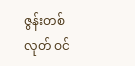ဇွန်းတစ်လုတ် ဝင်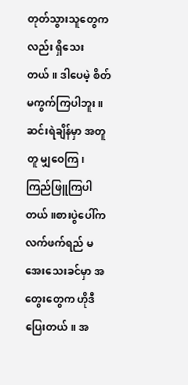တုတ်သွားသူတွေကလည်း ရှိသေးတယ်။ ဒါပေမဲ့ စိတ်မကွက်ကြပါဘူး။ ဆင်းရဲချိန်မှာ အတူတူ မျှဝေကြ၊ ကြည်ဖြူကြပါတယ်။စားပွဲပေါ်က လက်ဖက်ရည် မအေးသေးခင်မှာ အတွေးတွေက ဟိုဒီပြေးတယ်။ အ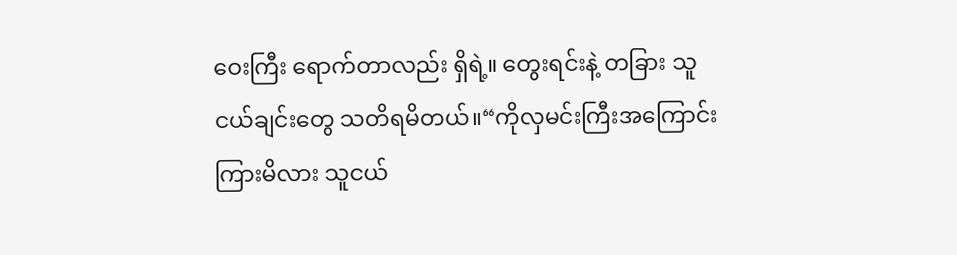ဝေးကြီး ရောက်တာလည်း ရှိရဲ့။ တွေးရင်းနဲ့ တခြား သူငယ်ချင်းတွေ သတိရမိတယ်။“ကိုလှမင်းကြီးအကြောင်း ကြားမိလား သူငယ်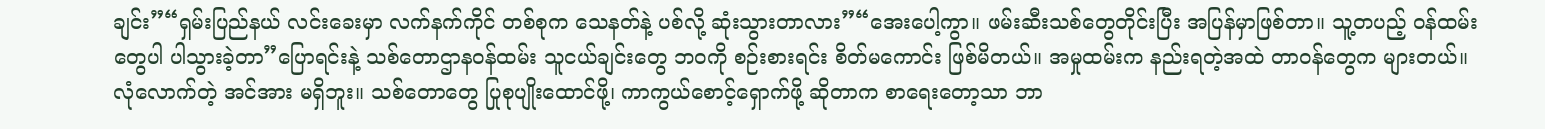ချင်း”“ရှမ်းပြည်နယ် လင်းခေးမှာ လက်နက်ကိုင် တစ်စုက သေနတ်နဲ့ ပစ်လို့ ဆုံးသွားတာလား”“အေးပေါ့ကွာ။ ဖမ်းဆီးသစ်တွေတိုင်းပြီး အပြန်မှာဖြစ်တာ။ သူ့တပည့် ဝန်ထမ်းတွေပါ ပါသွားခဲ့တာ”ပြောရင်းနဲ့ သစ်တောဌာနဝန်ထမ်း သူငယ်ချင်းတွေ ဘဝကို စဉ်းစားရင်း စိတ်မကောင်း ဖြစ်မိတယ်။ အမှုထမ်းက နည်းရတဲ့အထဲ တာဝန်တွေက များတယ်။ လုံလောက်တဲ့ အင်အား မရှိဘူး။ သစ်တောတွေ ပြုစုပျိုးထောင်ဖို့၊ ကာကွယ်စောင့်ရှောက်ဖို့ ဆိုတာက စာရေးတော့သာ ဘာ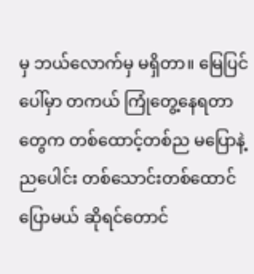မှ ဘယ်လောက်မှ မရှိတာ။ မြေပြင်ပေါ်မှာ တကယ် ကြုံတွေ့နေရတာတွေက တစ်ထောင့်တစ်ည မပြောနဲ့ ညပေါင်း တစ်သောင်းတစ်ထောင် ပြောမယ် ဆိုရင်တောင်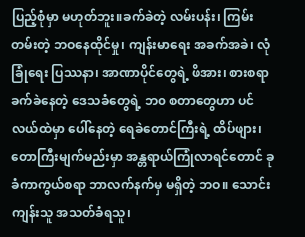ပြည့်စုံမှာ မဟုတ်ဘူး။ခက်ခဲတဲ့ လမ်းပန်း၊ ကြမ်းတမ်းတဲ့ ဘဝနေထိုင်မှု၊ ကျန်းမာရေး အခက်အခဲ၊ လုံခြုံရေး ပြဿနာ၊ အာဏာပိုင်တွေရဲ့ ဖိအား၊ စားစရာ ခက်ခဲနေတဲ့ ဒေသခံတွေရဲ့ ဘ၀ စတာတွေဟာ ပင်လယ်ထဲမှာ ပေါ်နေတဲ့ ရေခဲတောင်ကြီးရဲ့ ထိပ်ဖျား၊ တောကြီးမျက်မည်းမှာ အန္တရာယ်ကြုံလာရင်တောင် ခုခံကာကွယ်စရာ ဘာလက်နက်မှ မရှိတဲ့ ဘဝ။ သောင်းကျန်းသူ အသတ်ခံရသူ၊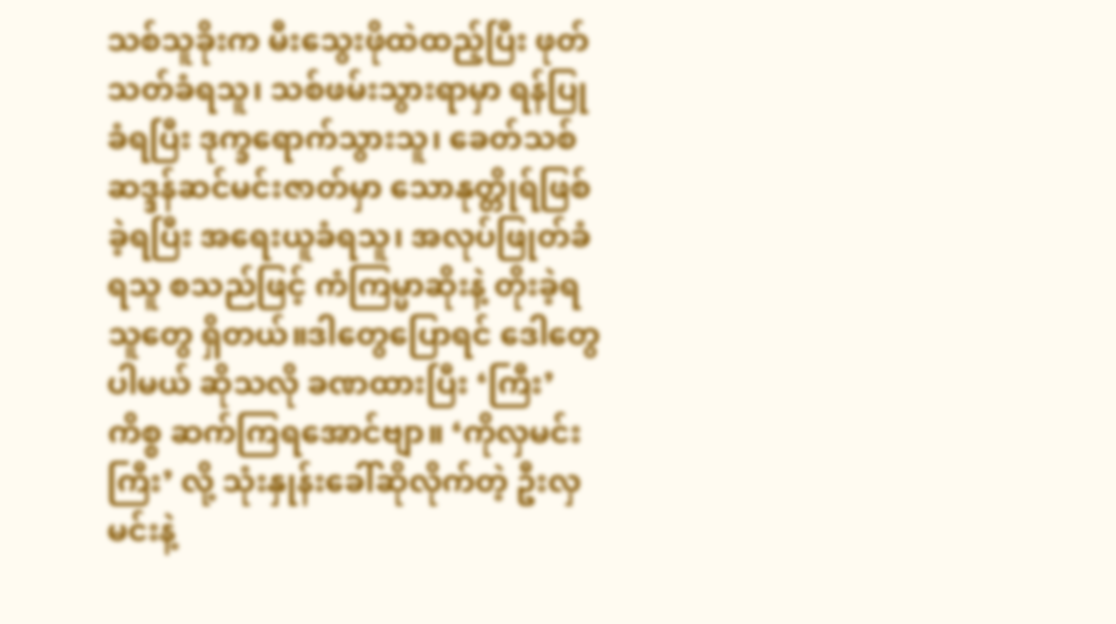သစ်သူခိုးက မီးသွေးဖိုထဲထည့်ပြီး ဖုတ်သတ်ခံရသူ၊ သစ်ဖမ်းသွားရာမှာ ရန်ပြုခံရပြီး ဒုက္ခရောက်သွားသူ၊ ခေတ်သစ် ဆဒ္ဒန်ဆင်မင်းဇာတ်မှာ သောနုတ္တိုရ်ဖြစ်ခဲ့ရပြီး အရေးယူခံရသူ၊ အလုပ်ဖြုတ်ခံရသူ စသည်ဖြင့် ကံကြမ္မာဆိုးနဲ့ တိုးခဲ့ရသူတွေ ရှိတယ်။ဒါတွေပြောရင် ဒေါတွေပါမယ် ဆိုသလို ခဏထားပြီး ‘ကြီး’ ကိစ္စ ဆက်ကြရအောင်ဗျာ။ ‘ကိုလှမင်းကြီး’ လို့ သုံးနှုန်းခေါ်ဆိုလိုက်တဲ့ ဦးလှမင်းနဲ့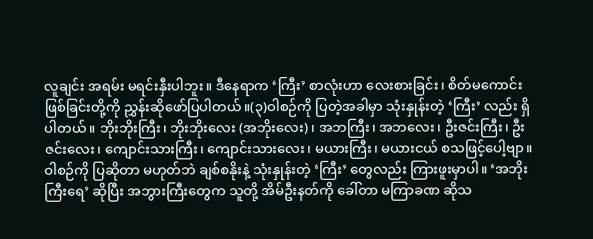လူချင်း အရမ်း မရင်းနှီးပါဘူး။ ဒီနေရာက ‘ကြီး’ စာလုံးဟာ လေးစားခြင်း၊ စိတ်မကောင်းဖြစ်ခြင်းတို့ကို ညွှန်းဆိုဖော်ပြပါတယ်။(၃)ဝါစဉ်ကို ပြတဲ့အခါမှာ သုံးနှုန်းတဲ့ ‘ကြီး’ လည်း ရှိပါတယ်။ ဘိုးဘိုးကြီး၊ ဘိုးဘိုးလေး (အဘိုးလေး)၊ အဘကြီး၊ အဘလေး၊ ဦးဇင်းကြီး၊ ဦးဇင်းလေး၊ ကျောင်းသားကြီး၊ ကျောင်းသားလေး၊ မယားကြီး၊ မယားငယ် စသဖြင့်ပေါ့ဗျာ။ ဝါစဉ်ကို ပြဆိုတာ မဟုတ်ဘဲ ချစ်စနိုးနဲ့ သုံးနှုန်းတဲ့ ‘ကြီး’ တွေလည်း ကြားဖူးမှာပါ။ ‘အဘိုးကြီးရေ’ ဆိုပြီး အဘွားကြီးတွေက သူတို့ အိမ်ဦးနတ်ကို ခေါ်တာ မကြာခဏ ဆိုသ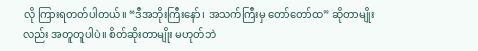လို ကြားရတတ်ပါတယ်။ “ဒီအဘိုးကြီးနော်၊ အသက်ကြီးမှ တော်တော်ထ” ဆိုတာမျိုးလည်း အတူတူပါပဲ။ စိတ်ဆိုးတာမျိုး မဟုတ်ဘဲ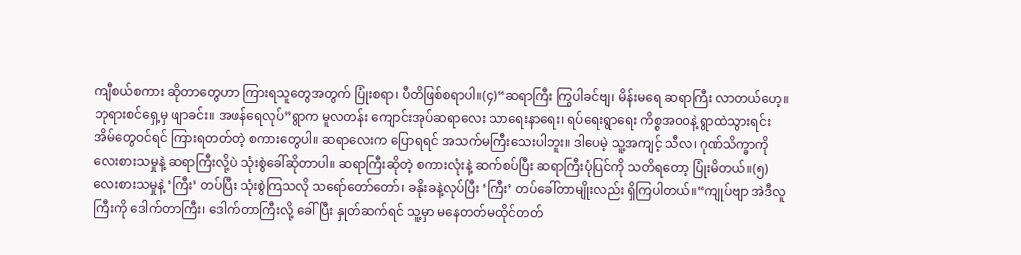ကျီစယ်စကား ဆိုတာတွေဟာ ကြားရသူတွေအတွက် ပြုံးစရာ၊ ပီတိဖြစ်စရာပါ။(၄)“ဆရာကြီး ကြွပါခင်ဗျ၊ မိန်းမရေ ဆရာကြီး လာတယ်ဟေ့။ ဘုရားစင်ရှေ့မှ ဖျာခင်း။ အဖန်ရေလုပ်”ရွာက မူလတန်း ကျောင်းအုပ်ဆရာလေး သာရေးနာရေး၊ ရပ်ရေးရွာရေး ကိစ္စအ၀၀နဲ့ ရွာထဲသွားရင်း အိမ်တွေဝင်ရင် ကြားရတတ်တဲ့ စကားတွေပါ။ ဆရာလေးက ပြောရရင် အသက်မကြီးသေးပါဘူး။ ဒါပေမဲ့ သူ့အကျင့် သီလ၊ ဂုဏ်သိက္ခာကို လေးစားသမှုနဲ့ ဆရာကြီးလို့ပဲ သုံးစွဲခေါ်ဆိုတာပါ။ ဆရာကြီးဆိုတဲ့ စကားလုံးနဲ့ ဆက်စပ်ပြီး ဆရာကြီးပုံပြင်ကို သတိရတော့ ပြုံးမိတယ်။(၅)လေးစားသမှုနဲ့ ‘ကြီး’ တပ်ပြီး သုံးစွဲကြသလို သရော်တော်တော်၊ ခနိုးခနဲ့လုပ်ပြီး ‘ကြီး’ တပ်ခေါ်တာမျိုးလည်း ရှိကြပါတယ်။“ကျုပ်ဗျာ အဲဒီလူကြီးကို ဒေါက်တာကြီး၊ ဒေါက်တာကြီးလို့ ခေါ်ပြီး နှုတ်ဆက်ရင် သူ့မှာ မနေတတ်မထိုင်တတ်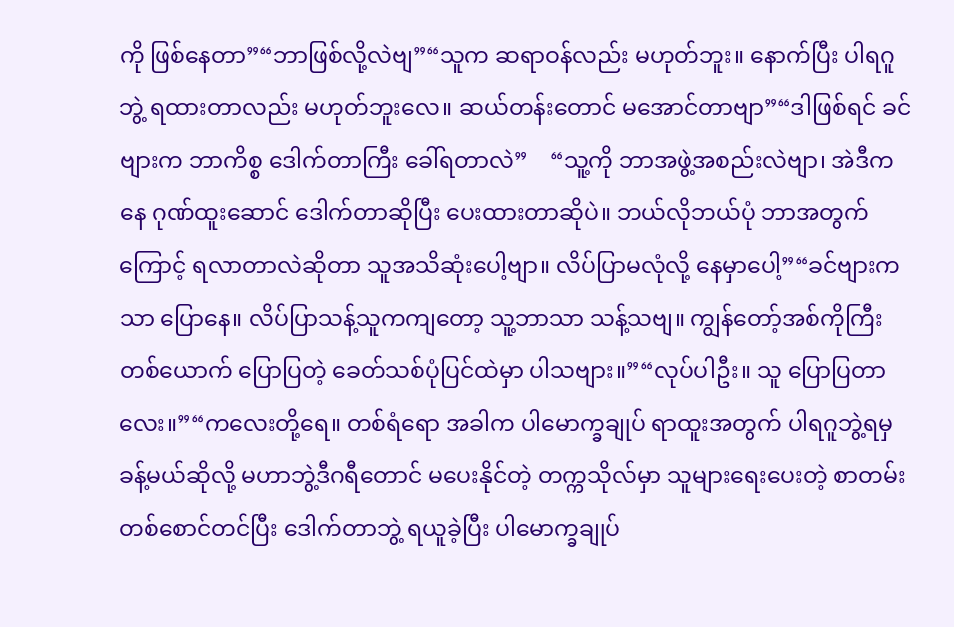ကို ဖြစ်နေတာ”“ဘာဖြစ်လို့လဲဗျ”“သူက ဆရာဝန်လည်း မဟုတ်ဘူး။ နောက်ပြီး ပါရဂူဘွဲ့ ရထားတာလည်း မဟုတ်ဘူးလေ။ ဆယ်တန်းတောင် မအောင်တာဗျာ”“ဒါဖြစ်ရင် ခင်ဗျားက ဘာကိစ္စ ဒေါက်တာကြီး ခေါ်ရတာလဲ”    “သူ့ကို ဘာအဖွဲ့အစည်းလဲဗျာ၊ အဲဒီကနေ ဂုဏ်ထူးဆောင် ဒေါက်တာဆိုပြီး ပေးထားတာဆိုပဲ။ ဘယ်လိုဘယ်ပုံ ဘာအတွက်ကြောင့် ရလာတာလဲဆိုတာ သူအသိဆုံးပေါ့ဗျာ။ လိပ်ပြာမလုံလို့ နေမှာပေါ့”“ခင်ဗျားကသာ ပြောနေ။ လိပ်ပြာသန့်သူကကျတော့ သူ့ဘာသာ သန့်သဗျ။ ကျွန်တော့်အစ်ကိုကြီးတစ်ယောက် ပြောပြတဲ့ ခေတ်သစ်ပုံပြင်ထဲမှာ ပါသဗျား။”“လုပ်ပါဦး။ သူ ပြောပြတာလေး။”“ကလေးတို့ရေ။ တစ်ရံရော အခါက ပါမောက္ခချုပ် ရာထူးအတွက် ပါရဂူဘွဲ့ရမှ ခန့်မယ်ဆိုလို့ မဟာဘွဲ့ဒီဂရီတောင် မပေးနိုင်တဲ့ တက္ကသိုလ်မှာ သူများရေးပေးတဲ့ စာတမ်းတစ်စောင်တင်ပြီး ဒေါက်တာဘွဲ့ ရယူခဲ့ပြီး ပါမောက္ခချုပ်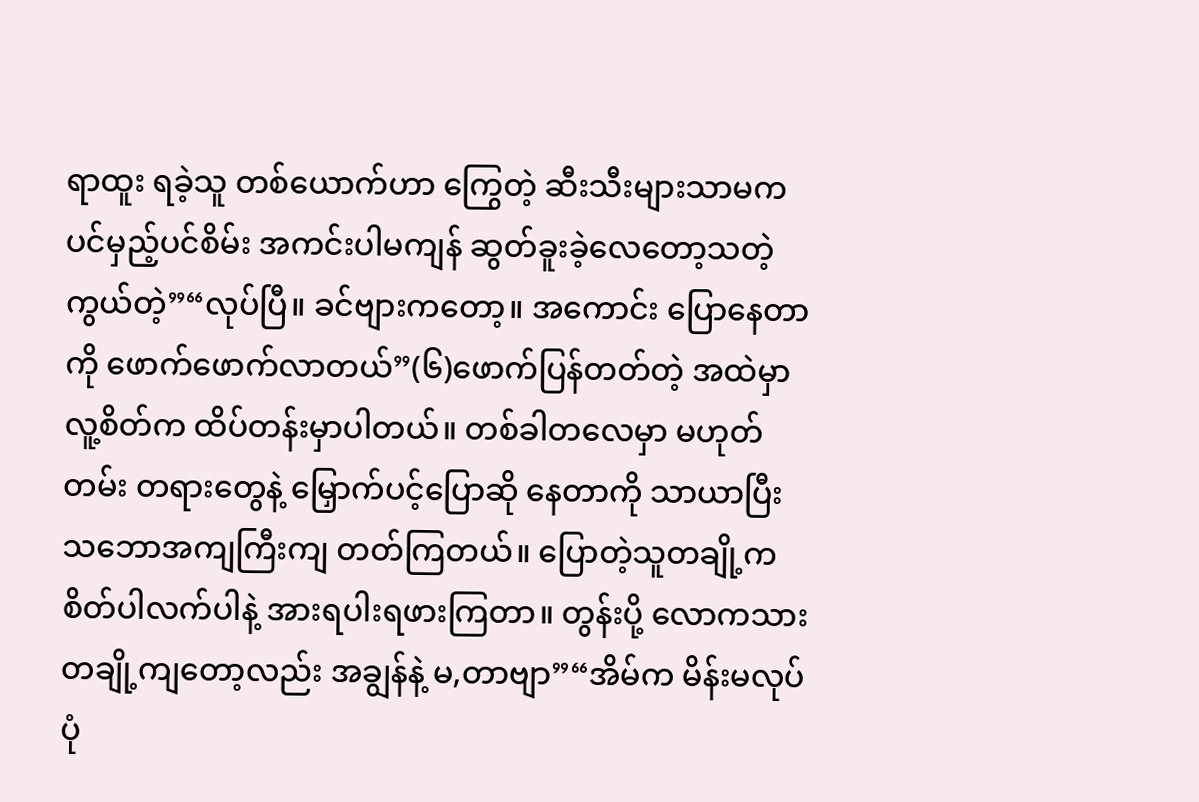ရာထူး ရခဲ့သူ တစ်ယောက်ဟာ ကြွေတဲ့ ဆီးသီးများသာမက ပင်မှည့်ပင်စိမ်း အကင်းပါမကျန် ဆွတ်ခူးခဲ့လေတော့သတဲ့ကွယ်တဲ့”“လုပ်ပြီ။ ခင်ဗျားကတော့။ အကောင်း ပြောနေတာကို ဖောက်ဖောက်လာတယ်”(၆)ဖောက်ပြန်တတ်တဲ့ အထဲမှာ လူ့စိတ်က ထိပ်တန်းမှာပါတယ်။ တစ်ခါတလေမှာ မဟုတ်တမ်း တရားတွေနဲ့ မြှောက်ပင့်ပြောဆို နေတာကို သာယာပြီး သဘောအကျကြီးကျ တတ်ကြတယ်။ ပြောတဲ့သူတချို့က စိတ်ပါလက်ပါနဲ့ အားရပါးရဖားကြတာ။ တွန်းပို့ လောကသား တချို့ကျတော့လည်း အချွန်နဲ့ မ,တာဗျာ”“အိမ်က မိန်းမလုပ်ပုံ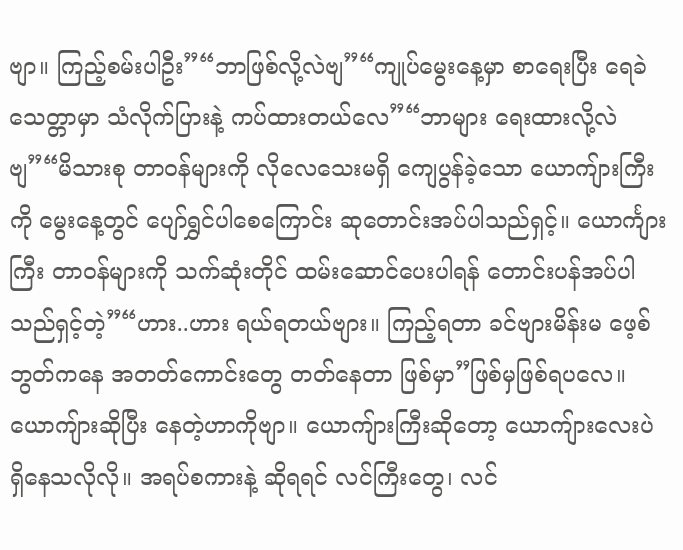ဗျာ။ ကြည့်စမ်းပါဦး”“ဘာဖြစ်လို့လဲဗျ”“ကျုပ်မွေးနေ့မှာ စာရေးပြီး ရေခဲသေတ္တာမှာ သံလိုက်ပြားနဲ့ ကပ်ထားတယ်လေ”“ဘာများ ရေးထားလို့လဲဗျ”“မိသားစု တာဝန်များကို လိုလေသေးမရှိ ကျေပွန်ခဲ့သော ယောကျ်ားကြီးကို မွေးနေ့တွင် ပျော်ရွှင်ပါစေကြောင်း ဆုတောင်းအပ်ပါသည်ရှင့်။ ယောင်္ကျားကြီး တာဝန်များကို သက်ဆုံးတိုင် ထမ်းဆောင်ပေးပါရန် တောင်းပန်အပ်ပါသည်ရှင့်တဲ့”“ဟား..ဟား ရယ်ရတယ်ဗျား။ ကြည့်ရတာ ခင်ဗျားမိန်းမ ဖေ့စ်ဘွတ်ကနေ အတတ်ကောင်းတွေ တတ်နေတာ ဖြစ်မှာ”ဖြစ်မှဖြစ်ရပလေ။ ယောကျ်ားဆိုပြီး နေတဲ့ဟာကိုဗျာ။ ယောကျ်ားကြီးဆိုတော့ ယောကျ်ားလေးပဲ ရှိနေသလိုလို။ အရပ်စကားနဲ့ ဆိုရရင် လင်ကြီးတွေ၊ လင်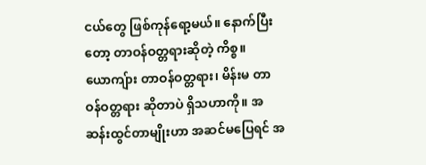ငယ်တွေ ဖြစ်ကုန်ရော့မယ်။ နောက်ပြီးတော့ တာဝန်ဝတ္တရားဆိုတဲ့ ကိစ္စ။ ယောကျ်ား တာဝန်ဝတ္တရား၊ မိန်းမ တာဝန်ဝတ္တရား ဆိုတာပဲ ရှိသဟာကို။ အဆန်းထွင်တာမျိုးဟာ အဆင်မပြေရင် အ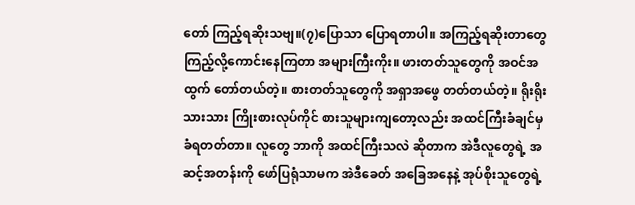တော် ကြည့်ရဆိုးသဗျ။(၇)ပြောသာ ပြောရတာပါ။ အကြည့်ရဆိုးတာတွေ ကြည့်လို့ကောင်းနေကြတာ အများကြီးကိုး။ ဖားတတ်သူတွေကို အဝင်အထွက် တော်တယ်တဲ့။ စားတတ်သူတွေကို အရှာအဖွေ တတ်တယ်တဲ့။ ရိုးရိုးသားသား ကြိုးစားလုပ်ကိုင် စားသူများကျတော့လည်း အထင်ကြီးခံချင်မှ ခံရတတ်တာ။ လူတွေ ဘာကို အထင်ကြီးသလဲ ဆိုတာက အဲဒီလူတွေရဲ့ အဆင့်အတန်းကို ဖော်ပြရုံသာမက အဲဒီခေတ် အခြေအနေနဲ့ အုပ်စိုးသူတွေရဲ့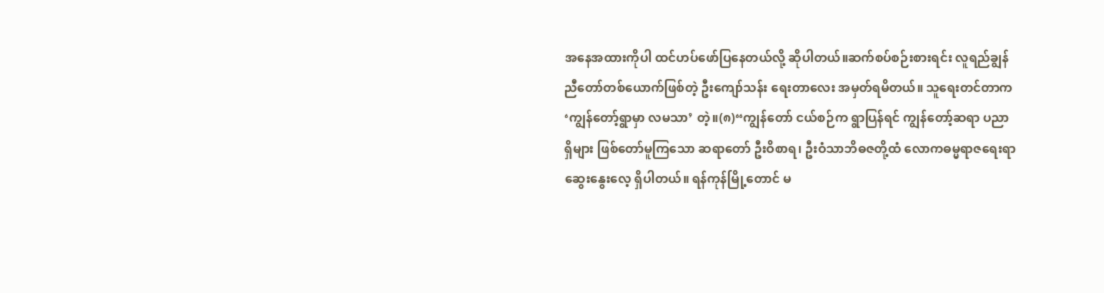အနေအထားကိုပါ ထင်ဟပ်ဖော်ပြနေတယ်လို့ ဆိုပါတယ်။ဆက်စပ်စဉ်းစားရင်း လူရည်ချွန် ညီတော်တစ်ယောက်ဖြစ်တဲ့ ဦးကျော်သန်း ရေးတာလေး အမှတ်ရမိတယ်။ သူရေးတင်တာက ‘ကျွန်တော့်ရွာမှာ လမသာ’ တဲ့။(၈)“ကျွန်တော် ငယ်စဉ်က ရွာပြန်ရင် ကျွန်တော့်ဆရာ ပညာရှိများ ဖြစ်တော်မူကြသော ဆရာတော် ဦးဝိစာရ၊ ဦးဝံသာဘိဓဇတို့ထံ လောကဓမ္မရာဇရေးရာ ဆွေးနွေးလေ့ ရှိပါတယ်။ ရန်ကုန်မြို့တောင် မ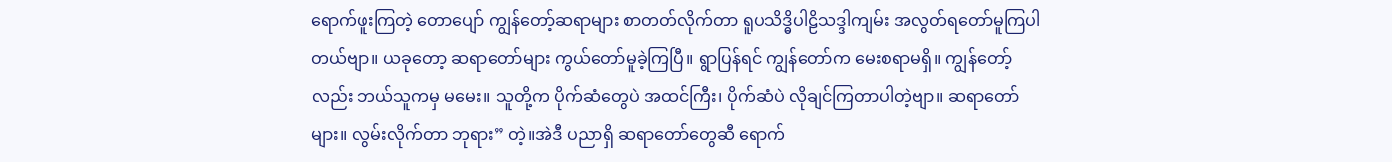ရောက်ဖူးကြတဲ့ တောပျော် ကျွန်တော့်ဆရာများ စာတတ်လိုက်တာ ရူပသိဒ္ဓိပါဠိသဒ္ဒါကျမ်း အလွတ်ရတော်မူကြပါတယ်ဗျာ။ ယခုတော့ ဆရာတော်များ ကွယ်တော်မူခဲ့ကြပြီ။ ရွာပြန်ရင် ကျွန်တော်က မေးစရာမရှိ။ ကျွန်တော့်လည်း ဘယ်သူကမှ မမေး။ သူတို့က ပိုက်ဆံတွေပဲ အထင်ကြီး၊ ပိုက်ဆံပဲ လိုချင်ကြတာပါတဲ့ဗျာ။ ဆရာတော်များ။ လွမ်းလိုက်တာ ဘုရား” တဲ့။အဲဒီ ပညာရှိ ဆရာတော်တွေဆီ ရောက်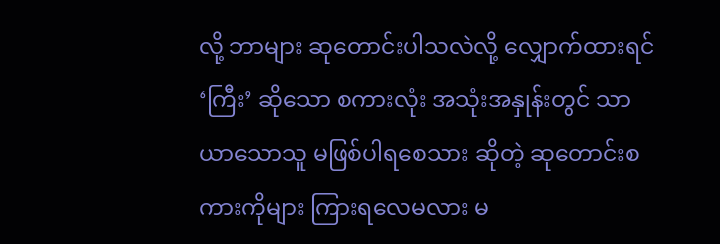လို့ ဘာများ ဆုတောင်းပါသလဲလို့ လျှောက်ထားရင် ‘ကြီး’ ဆိုသော စကားလုံး အသုံးအနှုန်းတွင် သာယာသောသူ မဖြစ်ပါရစေသား ဆိုတဲ့ ဆုတောင်းစကားကိုများ ကြားရလေမလား မ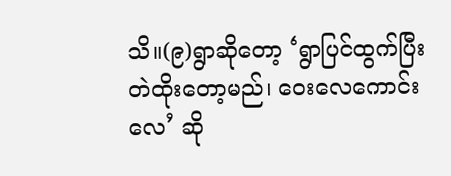သိ။(၉)ရွာဆိုတော့ ‘ရွာပြင်ထွက်ပြီး တဲထိုးတော့မည်၊ ဝေးလေကောင်းလေ’ ဆို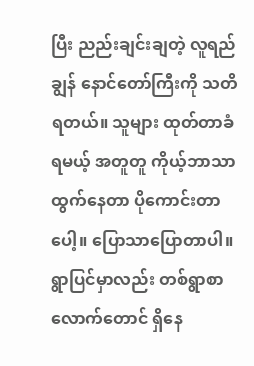ပြီး ညည်းချင်းချတဲ့ လူရည်ချွန် နောင်တော်ကြီးကို သတိရတယ်။ သူများ ထုတ်တာခံရမယ့် အတူတူ ကိုယ့်ဘာသာထွက်နေတာ ပိုကောင်းတာပေါ့။ ပြောသာပြောတာပါ။ ရွာပြင်မှာလည်း တစ်ရွာစာလောက်တောင် ရှိနေ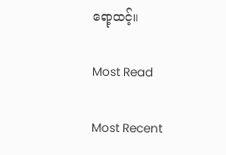ရော့ထင့်။

Most Read

Most Recent